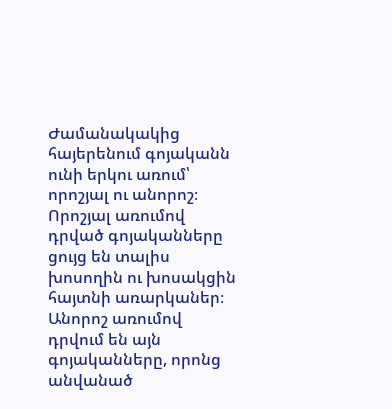Ժամանակակից հայերենում գոյականն ունի երկու առում՝ որոշյալ ու անորոշ։
Որոշյալ առումով դրված գոյականները ցույց են տալիս խոսողին ու խոսակցին հայտնի առարկաներ։ Անորոշ առումով դրվում են այն գոյականները, որոնց անվանած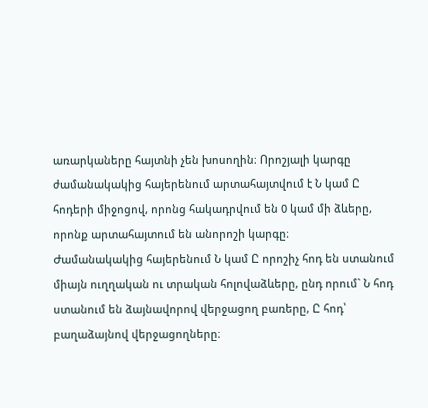առարկաները հայտնի չեն խոսողին։ Որոշյալի կարգը ժամանակակից հայերենում արտահայտվում է Ն կամ Ը հոդերի միջոցով, որոնց հակադրվում են 0 կամ մի ձևերը, որոնք արտահայտում են անորոշի կարգը։
Ժամանակակից հայերենում Ն կամ Ը որոշիչ հոդ են ստանում միայն ուղղական ու տրական հոլովաձևերը, ընդ որում` Ն հոդ ստանում են ձայնավորով վերջացող բառերը, Ը հոդ՝ բաղաձայնով վերջացողները։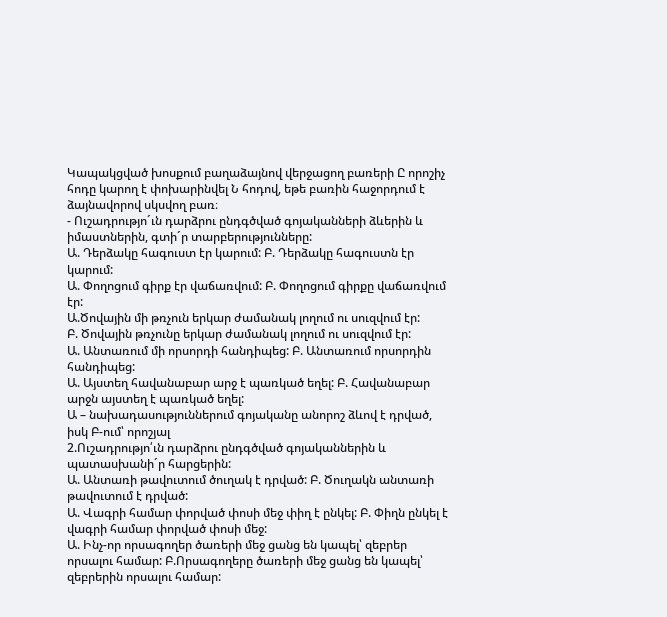Կապակցված խոսքում բաղաձայնով վերջացող բառերի Ը որոշիչ հոդը կարող է փոխարինվել Ն հոդով, եթե բառին հաջորդում է ձայնավորով սկսվող բառ։
- Ուշադրությո´ւն դարձրու ընդգծված գոյականների ձևերին և իմաստներին, գտի´ր տարբերությունները:
Ա. Դերձակը հագուստ էր կարում: Բ. Դերձակը հագուստն էր կարում:
Ա. Փողոցում գիրք էր վաճառվում: Բ. Փողոցում գիրքը վաճառվում էր:
Ա.Ծովային մի թռչուն երկար ժամանակ լողում ու սուզվում էր:
Բ. Ծովային թռչունը երկար ժամանակ լողում ու սուզվում էր:
Ա. Անտառում մի որսորդի հանդիպեց: Բ. Անտառում որսորդին հանդիպեց:
Ա. Այստեղ հավանաբար արջ է պառկած եղել: Բ. Հավանաբար արջն այստեղ է պառկած եղել:
Ա – նախադասություններում գոյականը անորոշ ձևով է դրված, իսկ Բ-ում՝ որոշյալ
2.Ուշադրությո՛ւն դարձրու ընդգծված գոյականներին և պատասխանի´ր հարցերին:
Ա. Անտառի թավուտում ծուղակ է դրված: Բ. Ծուղակն անտառի թավուտում է դրված:
Ա. Վագրի համար փորված փոսի մեջ փիղ է ընկել: Բ. Փիղն ընկել է վագրի համար փորված փոսի մեջ:
Ա. Ինչ-որ որսագողեր ծառերի մեջ ցանց են կապել՝ զեբրեր որսալու համար: Բ.Որսագողերը ծառերի մեջ ցանց են կապել՝ զեբրերին որսալու համար: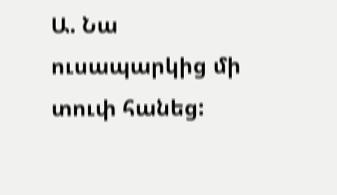Ա. Նա ուսապարկից մի տուփ հանեց: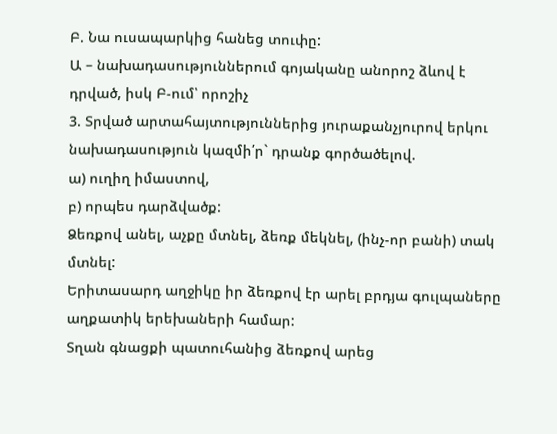Բ. Նա ուսապարկից հանեց տուփը:
Ա – նախադասություններում գոյականը անորոշ ձևով է դրված, իսկ Բ-ում՝ որոշիչ
3. Տրված արտահայտություններից յուրաքանչյուրով երկու նախադասություն կազմի՛ր` դրանք գործածելով.
ա) ուղիղ իմաստով,
բ) որպես դարձվածք:
Ձեռքով անել, աչքը մտնել, ձեռք մեկնել, (ինչ-որ բանի) տակ մտնել:
Երիտասարդ աղջիկը իր ձեռքով էր արել բրդյա գուլպաները աղքատիկ երեխաների համար:
Տղան գնացքի պատուհանից ձեռքով արեց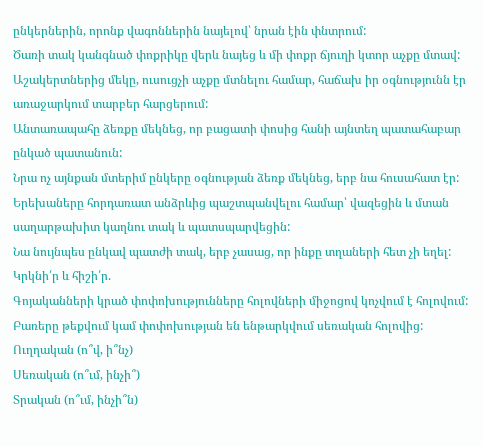ընկերներին, որոնք վագոններին նայելով՝ նրան էին փնտրում:
Ծառի տակ կանգնած փոքրիկը վերև նայեց և մի փոքր ճյուղի կտոր աչքը մտավ:
Աշակերտներից մեկը, ուսուցչի աչքը մտնելու համար, հաճախ իր օգնությունն էր առաջարկում տարբեր հարցերում:
Անտառապահը ձեռքը մեկնեց, որ բացատի փոսից հանի այնտեղ պատահաբար ընկած պատանուն:
Նրա ոչ այնքան մտերիմ ընկերը օգնության ձեռք մեկնեց, երբ նա հուսահատ էր:
Երեխաները հորդառատ անձրևից պաշտպանվելու համար՝ վազեցին և մտան սաղարթախիտ կաղնու տակ և պատսպարվեցին:
Նա նույնպես ընկավ պատժի տակ, երբ չասաց, որ ինքը տղաների հետ չի եղել:
Կրկնի՛ր և հիշի՛ր.
Գոյականների կրած փոփոխությունները հոլովների միջոցով կոչվում է հոլովում: Բառերը թեքվում կամ փոփոխության են ենթարկվում սեռական հոլովից:
Ուղղական (ո՞վ, ի՞նչ)
Սեռական (ո՞ւմ, ինչի՞)
Տրական (ո՞ւմ, ինչի՞ն)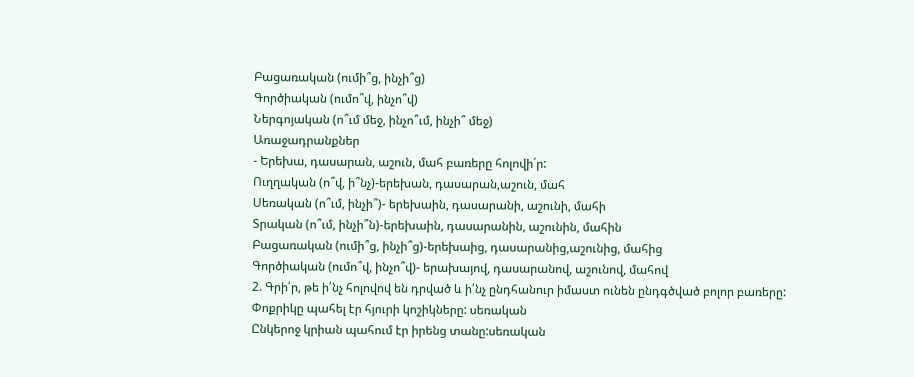Բացառական (ումի՞ց, ինչի՞ց)
Գործիական (ումո՞վ, ինչո՞վ)
Ներգոյական (ո՞ւմ մեջ, ինչո՞ւմ, ինչի՞ մեջ)
Առաջադրանքներ
- Երեխա, դասարան, աշուն, մահ բառերը հոլովի´ր:
Ուղղական (ո՞վ, ի՞նչ)-երեխան, դասարան,աշուն, մահ
Սեռական (ո՞ւմ, ինչի՞)- երեխաին, դասարանի, աշունի, մահի
Տրական (ո՞ւմ, ինչի՞ն)-երեխաին, դասարանին, աշունին, մահին
Բացառական (ումի՞ց, ինչի՞ց)-երեխաից, դասարանից,աշունից, մահից
Գործիական (ումո՞վ, ինչո՞վ)- երախայով, դասարանով, աշունով, մահով
2. Գրի՛ր, թե ի՛նչ հոլովով են դրված և ի՛նչ ընդհանուր իմաստ ունեն ընդգծված բոլոր բառերը:
Փոքրիկը պահել էր հյուրի կոշիկները: սեռական
Ընկերոջ կրիան պահում էր իրենց տանը:սեռական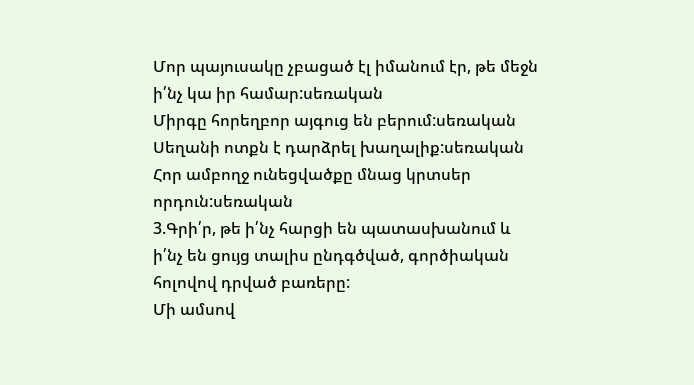Մոր պայուսակը չբացած էլ իմանում էր, թե մեջն ի՛նչ կա իր համար:սեռական
Միրգը հորեղբոր այգուց են բերում:սեռական
Սեղանի ոտքն է դարձրել խաղալիք:սեռական
Հոր ամբողջ ունեցվածքը մնաց կրտսեր որդուն:սեռական
3.Գրի՛ր, թե ի՛նչ հարցի են պատասխանում և ի՛նչ են ցույց տալիս ընդգծված, գործիական հոլովով դրված բառերը:
Մի ամսով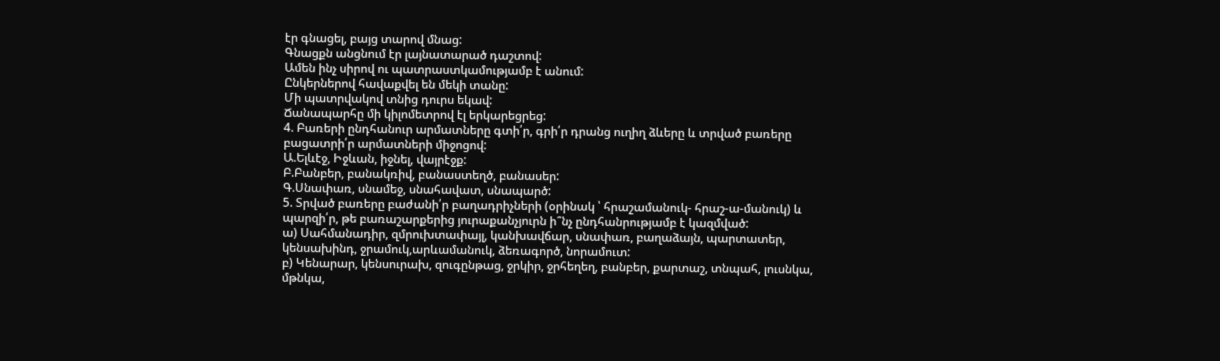էր գնացել, բայց տարով մնաց:
Գնացքն անցնում էր լայնատարած դաշտով:
Ամեն ինչ սիրով ու պատրաստկամությամբ է անում:
Ընկերներով հավաքվել են մեկի տանը:
Մի պատրվակով տնից դուրս եկավ:
Ճանապարհը մի կիլոմետրով էլ երկարեցրեց:
4. Բառերի ընդհանուր արմատները գտի՛ր, գրի՛ր դրանց ուղիղ ձևերը և տրված բառերը բացատրի՛ր արմատների միջոցով:
Ա.Ելևէջ, Իջևան, իջնել, վայրէջք:
Բ.Բանբեր, բանակռիվ, բանաստեղծ, բանասեր:
Գ.Սնափառ, սնամեջ, սնահավատ, սնապարծ:
5. Տրված բառերը բաժանի՛ր բաղադրիչների (օրինակ ՝ հրաշամանուկ- հրաշ-ա-մանուկ) և պարզի՛ր, թե բառաշարքերից յուրաքանչյուրն ի՞նչ ընդհանրությամբ է կազմված:
ա) Սահմանադիր, զմրուխտափայլ, կանխավճար, սնափառ, բաղաձայն, պարտատեր, կենսախինդ, ջրամուկ,արևամանուկ, ձեռագործ, նորամուտ:
բ) Կենարար, կենսուրախ, զուգընթաց, ջրկիր, ջրհեղեղ, բանբեր, քարտաշ, տնպահ, լուսնկա, մթնկա,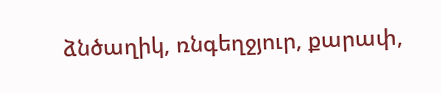ձնծաղիկ, ռնգեղջյուր, քարափ,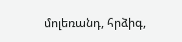մոլեռանդ, հրձիգ,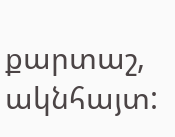քարտաշ, ակնհայտ: